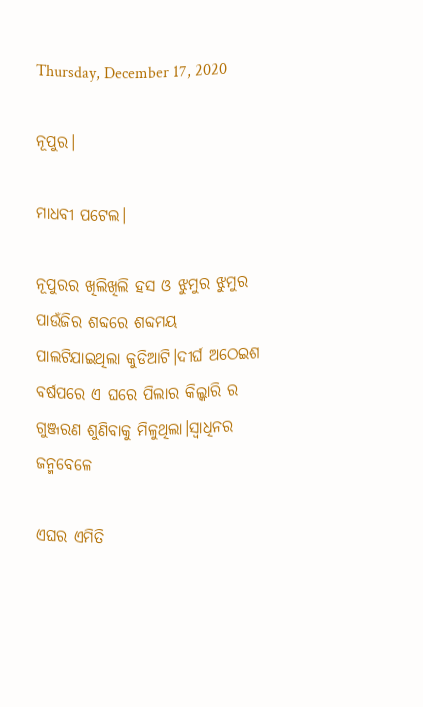Thursday, December 17, 2020

ନୂପୁର।

ମାଧବୀ ପଟେଲ।

ନୂପୁରର ଖିଲିଖିଲି ହସ ଓ ଝୁମୁର ଝୁମୁର ପାଉଁଜିର ଶବ୍ଦରେ ଶବ୍ଦମୟ ପାଲଟିଯାଇଥିଲା କୁଡିଆଟି।ଦୀର୍ଘ ଅଠେଇଶ ବର୍ଷପରେ ଏ ଘରେ ପିଲାର କିଲ୍କାରି ର ଗୁଞ୍ଜରଣ ଶୁଣିବାକୁ ମିଳୁଥିଲା।ସ୍ବାଧିନର ଜନ୍ମବେଳେ

ଏଘର ଏମିତି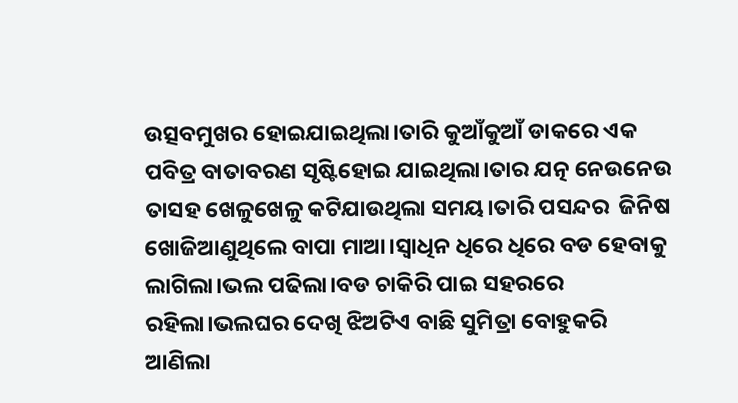ଉତ୍ସବମୁଖର ହୋଇଯାଇଥିଲା।ତାରି କୁଆଁକୁଆଁ ଡାକରେ ଏକ ପବିତ୍ର ବାତାବରଣ ସୃଷ୍ଟିହୋଇ ଯାଇଥିଲା।ତାର ଯତ୍ନ ନେଉନେଉ ତାସହ ଖେଳୁଖେଳୁ କଟିଯାଉଥିଲା ସମୟ।ତାରି ପସନ୍ଦର  ଜିନିଷ ଖୋଜିଆଣୁଥିଲେ ବାପା ମାଆ।ସ୍ବାଧିନ ଧିରେ ଧିରେ ବଡ ହେବାକୁ ଲାଗିଲା।ଭଲ ପଢିଲା।ବଡ ଚାକିରି ପାଇ ସହରରେ ରହିଲା।ଭଲଘର ଦେଖି ଝିଅଟିଏ ବାଛି ସୁମିତ୍ରା ବୋହୁକରି ଆଣିଲା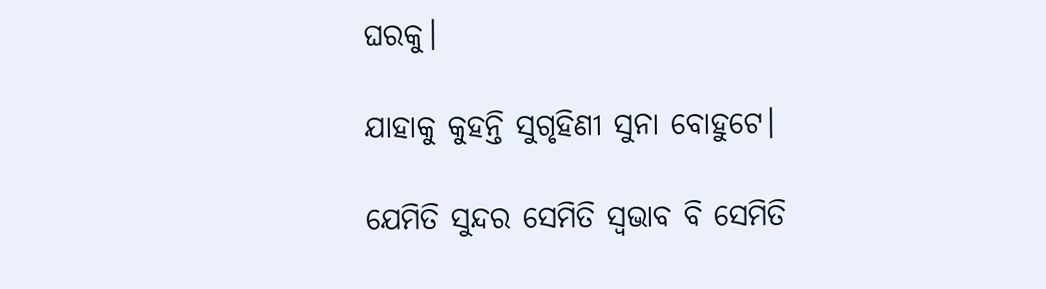ଘରକୁ।

ଯାହାକୁ କୁହନ୍ତି ସୁଗୃହିଣୀ ସୁନା ବୋହୁଟେ।

ଯେମିତି ସୁନ୍ଦର ସେମିତି ସ୍ବଭାବ ବି ସେମିତି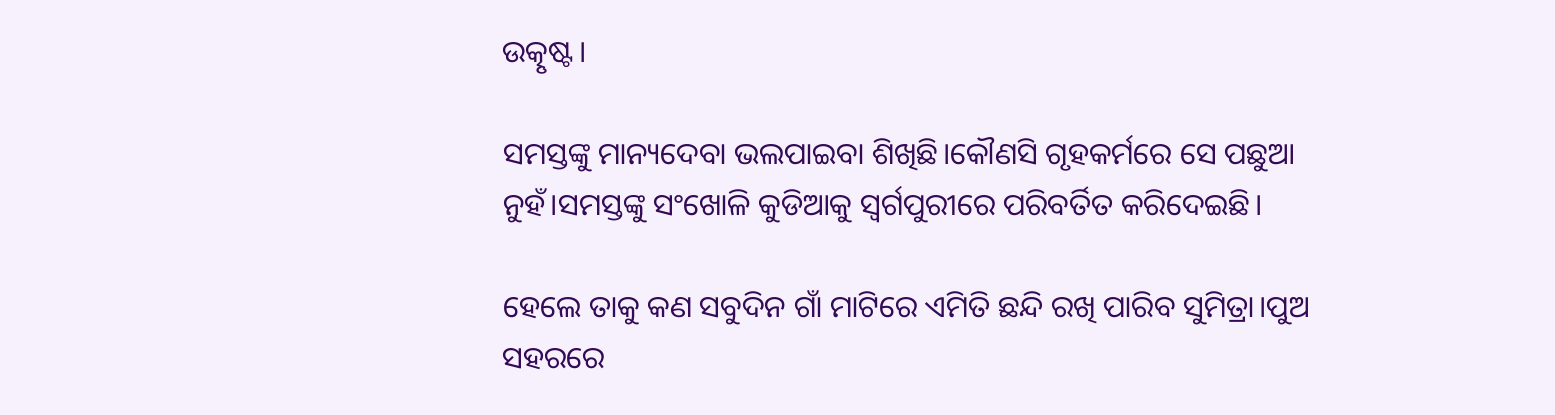ଉତ୍କୃଷ୍ଟ।

ସମସ୍ତଙ୍କୁ ମାନ୍ୟଦେବା ଭଲପାଇବା ଶିଖିଛି।କୌଣସି ଗୃହକର୍ମରେ ସେ ପଛୁଆ ନୁହଁ।ସମସ୍ତଙ୍କୁ ସଂଖୋଳି କୁଡିଆକୁ ସ୍ବର୍ଗପୁରୀରେ ପରିବର୍ତିତ କରିଦେଇଛି।

ହେଲେ ତାକୁ କଣ ସବୁଦିନ ଗାଁ ମାଟିରେ ଏମିତି ଛନ୍ଦି ରଖି ପାରିବ ସୁମିତ୍ରା।ପୁଅ ସହରରେ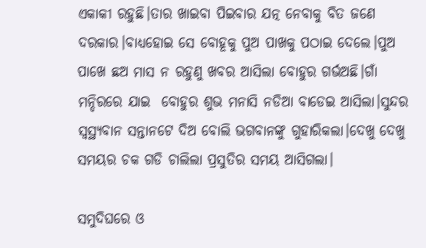ଏକାକୀ ରହୁଛି।ତାର ଖାଇବା ପିଇବାର ଯତ୍ନ ନେବାକୁ ବିତ ଜଣେ ଦରକାର।ବାଧ୍ୟହୋଇ ସେ ବୋହୂକୁ ପୁଅ ପାଖକୁ ପଠାଇ ଦେଲେ।ପୁଅ ପାଖେ ଛଅ ମାସ ନ ରହୁଣୁ ଖବର ଆସିଲା ବୋହୁର ଗର୍ଭଅଛି।ଗାଁ ମନ୍ଦିରରେ ଯାଇ  ବୋହୁର ଶୁଭ ମନାସି ନଡିଆ ବାଡେଇ ଆସିଲା।ସୁନ୍ଦର ସ୍ବସ୍ଥ୍ୟବାନ ସନ୍ତାନଟେ ଦିଅ ବୋଲି ଭଗବାନଙ୍କୁ ଗୁହାରିକଲା।ଦେଖୁ ଦେଖୁ ସମୟର ଚକ ଗଡି ଚାଲିଲା ପ୍ରସୁତିର ସମୟ ଆସିଗଲା।

ସମୁଦିଘରେ ଓ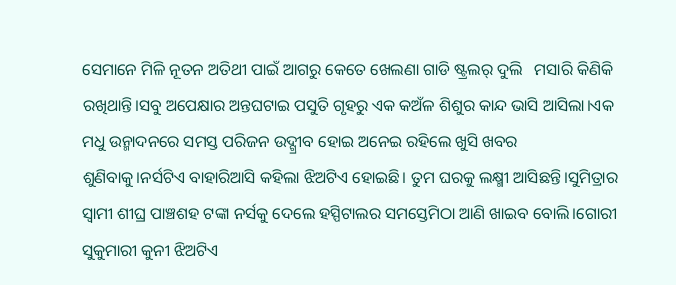ସେମାନେ ମିଳି ନୂତନ ଅତିଥୀ ପାଇଁ ଆଗରୁ କେତେ ଖେଲଣା ଗାଡି ଷ୍ଟ୍ରଲର୍ ଦୁଲି   ମସାରି କିଣିକି ରଖିଥାନ୍ତି।ସବୁ ଅପେକ୍ଷାର ଅନ୍ତଘଟାଇ ପସୁତି ଗୃହରୁ ଏକ କଅଁଳ ଶିଶୁର କାନ୍ଦ ଭାସି ଆସିଲା।ଏକ ମଧୁ ଉନ୍ମାଦନରେ ସମସ୍ତ ପରିଜନ ଉଦ୍ଗ୍ରୀବ ହୋଇ ଅନେଇ ରହିଲେ ଖୁସି ଖବର ଶୁଣିବାକୁ।ନର୍ସଟିଏ ବାହାରିଆସି କହିଲା ଝିଅଟିଏ ହୋଇଛି। ତୁମ ଘରକୁ ଲକ୍ଷ୍ମୀ ଆସିଛନ୍ତି।ସୁମିତ୍ରାର ସ୍ବାମୀ ଶୀଘ୍ର ପାଞ୍ଚଶହ ଟଙ୍କା ନର୍ସକୁ ଦେଲେ ହସ୍ପିଟାଲର ସମସ୍ତେମିଠା ଆଣି ଖାଇବ ବୋଲି।ଗୋରୀ ସୁକୁମାରୀ କୁନୀ ଝିଅଟିଏ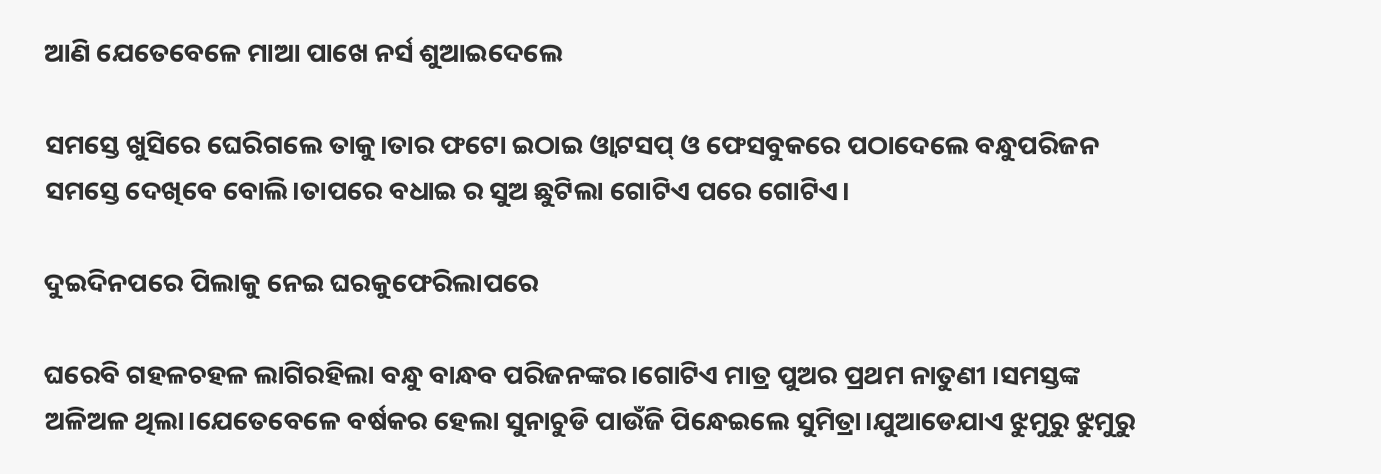ଆଣି ଯେତେବେଳେ ମାଆ ପାଖେ ନର୍ସ ଶୁଆଇଦେଲେ

ସମସ୍ତେ ଖୁସିରେ ଘେରିଗଲେ ତାକୁ।ତାର ଫଟୋ ଇଠାଇ ଓ୍ବାଟସପ୍ ଓ ଫେସବୁକରେ ପଠାଦେଲେ ବନ୍ଧୁପରିଜନ ସମସ୍ତେ ଦେଖିବେ ବୋଲି।ତାପରେ ବଧାଇ ର ସୁଅ ଛୁଟିଲା ଗୋଟିଏ ପରେ ଗୋଟିଏ।

ଦୁଇଦିନପରେ ପିଲାକୁ ନେଇ ଘରକୁଫେରିଲାପରେ

ଘରେବି ଗହଳଚହଳ ଲାଗିରହିଲା ବନ୍ଧୁ ବାନ୍ଧବ ପରିଜନଙ୍କର।ଗୋଟିଏ ମାତ୍ର ପୁଅର ପ୍ରଥମ ନାତୁଣୀ ।ସମସ୍ତଙ୍କ ଅଳିଅଳ ଥିଲା।ଯେତେବେଳେ ବର୍ଷକର ହେଲା ସୁନାଚୁଡି ପାଉଁଜି ପିନ୍ଧେଇଲେ ସୁମିତ୍ରା।ଯୁଆଡେଯାଏ ଝୁମୁରୁ ଝୁମୁରୁ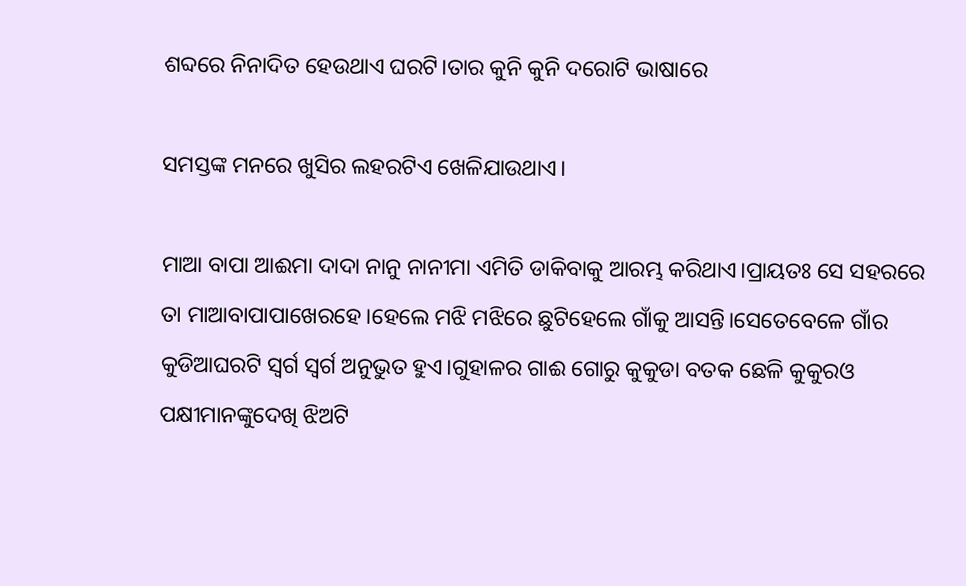ଶବ୍ଦରେ ନିନାଦିତ ହେଉଥାଏ ଘରଟି।ତାର କୁନି କୁନି ଦରୋଟି ଭାଷାରେ

ସମସ୍ତଙ୍କ ମନରେ ଖୁସିର ଲହରଟିଏ ଖେଳିଯାଉଥାଏ।

ମାଆ ବାପା ଆଈମା ଦାଦା ନାନୁ ନାନୀମା ଏମିତି ଡାକିବାକୁ ଆରମ୍ଭ କରିଥାଏ।ପ୍ରାୟତଃ ସେ ସହରରେ ତା ମାଆବାପାପାଖେରହେ।ହେଲେ ମଝି ମଝିରେ ଛୁଟିହେଲେ ଗାଁକୁ ଆସନ୍ତି।ସେତେବେଳେ ଗାଁର କୁଡିଆଘରଟି ସ୍ବର୍ଗ ସ୍ବର୍ଗ ଅନୁଭୁତ ହୁଏ।ଗୁହାଳର ଗାଈ ଗୋରୁ କୁକୁଡା ବତକ ଛେଳି କୁକୁରଓ ପକ୍ଷୀମାନଙ୍କୁଦେଖି ଝିଅଟି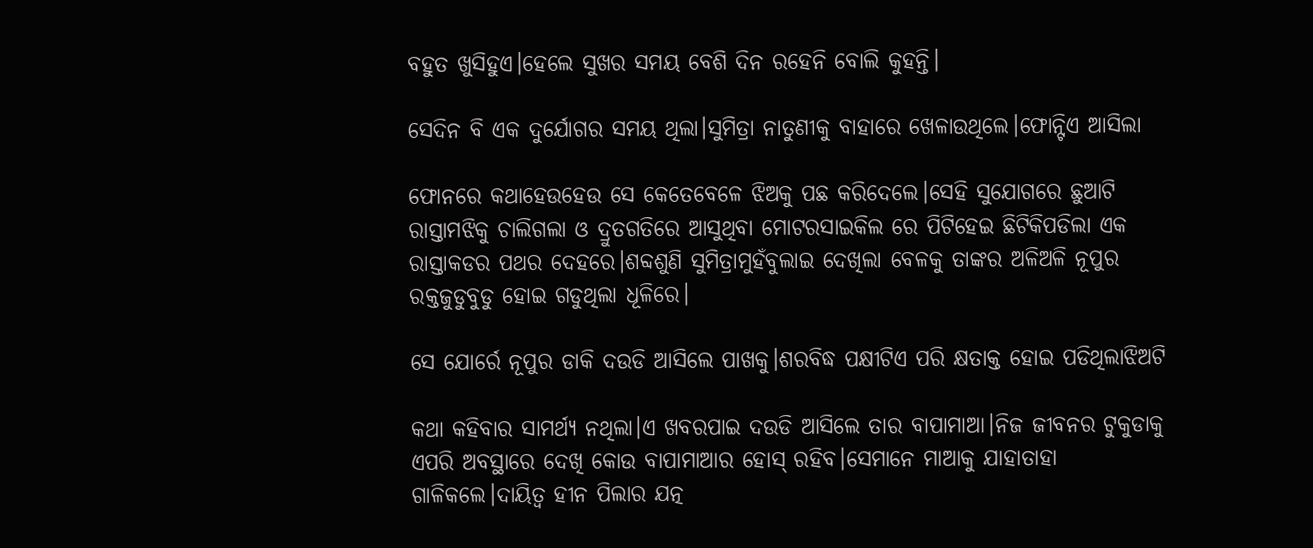ବହୁତ ଖୁସିହୁଏ।ହେଲେ ସୁଖର ସମୟ ବେଶି ଦିନ ରହେନି ବୋଲି କୁହନ୍ତି।

ସେଦିନ ବି ଏକ ଦୁର୍ଯୋଗର ସମୟ ଥିଲା।ସୁମିତ୍ରା ନାତୁଣୀକୁ ବାହାରେ ଖେଳାଉଥିଲେ।ଫୋନ୍ଟିଏ ଆସିଲା

ଫୋନରେ କଥାହେଉହେଉ ସେ କେତେବେଳେ ଝିଅକୁ ପଛ କରିଦେଲେ।ସେହି ସୁଯୋଗରେ ଛୁଆଟି ରାସ୍ତାମଝିକୁ ଚାଲିଗଲା ଓ ଦ୍ରୁତଗତିରେ ଆସୁଥିବା ମୋଟରସାଇକିଲ ରେ ପିଟିହେଇ ଛିଟିକିପଡିଲା ଏକ ରାସ୍ତାକଡର ପଥର ଦେହରେ।ଶବ୍ଦଶୁଣି ସୁମିତ୍ରାମୁହଁବୁଲାଇ ଦେଖିଲା ବେଳକୁ ତାଙ୍କର ଅଳିଅଳି ନୂପୁର ରକ୍ତଜୁଡୁବୁଡୁ ହୋଇ ଗଡୁଥିଲା ଧୂଳିରେ।

ସେ ଯୋର୍ରେ ନୂପୁର ଡାକି ଦଉଡି ଆସିଲେ ପାଖକୁ।ଶରବିଦ୍ଧ ପକ୍ଷୀଟିଏ ପରି କ୍ଷତାକ୍ତ ହୋଇ ପଡିଥିଲାଝିଅଟି

କଥା କହିବାର ସାମର୍ଥ୍ୟ ନଥିଲା।ଏ ଖବରପାଇ ଦଉଡି ଆସିଲେ ତାର ବାପାମାଆ।ନିଜ ଜୀବନର ଟୁକୁଡାକୁ ଏପରି ଅବସ୍ଥାରେ ଦେଖି କୋଉ ବାପାମାଆର ହୋସ୍ ରହିବ।ସେମାନେ ମାଆକୁ ଯାହାତାହା ଗାଳିକଲେ।ଦାୟିତ୍ବ ହୀନ ପିଲାର ଯତ୍ନ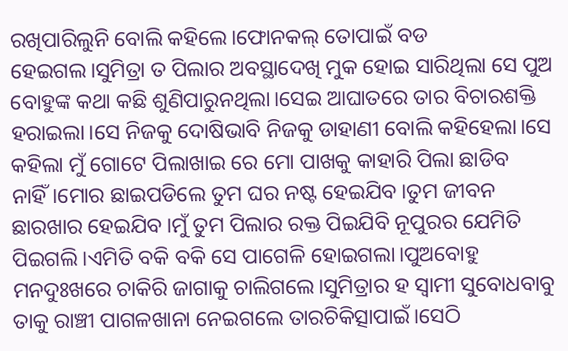ରଖିପାରିଲୁନି ବୋଲି କହିଲେ।ଫୋନକଲ୍ ତୋପାଇଁ ବଡ ହେଇଗଲ।ସୁମିତ୍ରା ତ ପିଲାର ଅବସ୍ଥାଦେଖି ମୁକ ହୋଇ ସାରିଥିଲା ସେ ପୁଅ ବୋହୁଙ୍କ କଥା କଛି ଶୁଣିପାରୁନଥିଲା।ସେଇ ଆଘାତରେ ତାର ବିଚାରଶକ୍ତି ହରାଇଲା।ସେ ନିଜକୁ ଦୋଷିଭାବି ନିଜକୁ ଡାହାଣୀ ବୋଲି କହିହେଲା।ସେ କହିଲା ମୁଁ ଗୋଟେ ପିଲାଖାଇ ରେ ମୋ ପାଖକୁ କାହାରି ପିଲା ଛାଡିବ ନାହିଁ।ମୋର ଛାଇପଡିଲେ ତୁମ ଘର ନଷ୍ଟ ହେଇଯିବ।ତୁମ ଜୀବନ ଛାରଖାର ହେଇଯିବ।ମୁଁ ତୁମ ପିଲାର ରକ୍ତ ପିଇଯିବି ନୂପୁରର ଯେମିତି ପିଇଗଲି।ଏମିତି ବକି ବକି ସେ ପାଗେଳି ହୋଇଗଲା।ପୁଅବୋହୁ ମନଦୁଃଖରେ ଚାକିରି ଜାଗାକୁ ଚାଲିଗଲେ।ସୁମିତ୍ରାର ହ ସ୍ବାମୀ ସୁବୋଧବାବୁ ତାକୁ ରାଞ୍ଚୀ ପାଗଳଖାନା ନେଇଗଲେ ତାରଚିକିତ୍ସାପାଇଁ।ସେଠି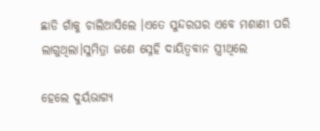ଛାଡି ଗାଁକୁ ଚାଲିଆସିଲେ ।ଏତେ ସୁନ୍ଦରଘର ଏବେ ମଶାଣୀ ପରି ଲାଗୁଥିଲା।ସୁମିତ୍ରା ଜଣେ ସ୍ନେହି ଦାୟିତ୍ବବାନ ସ୍ତ୍ରୀଥିଲେ

ହେଲେ ଦୁର୍ୟଭାଗ୍ୟ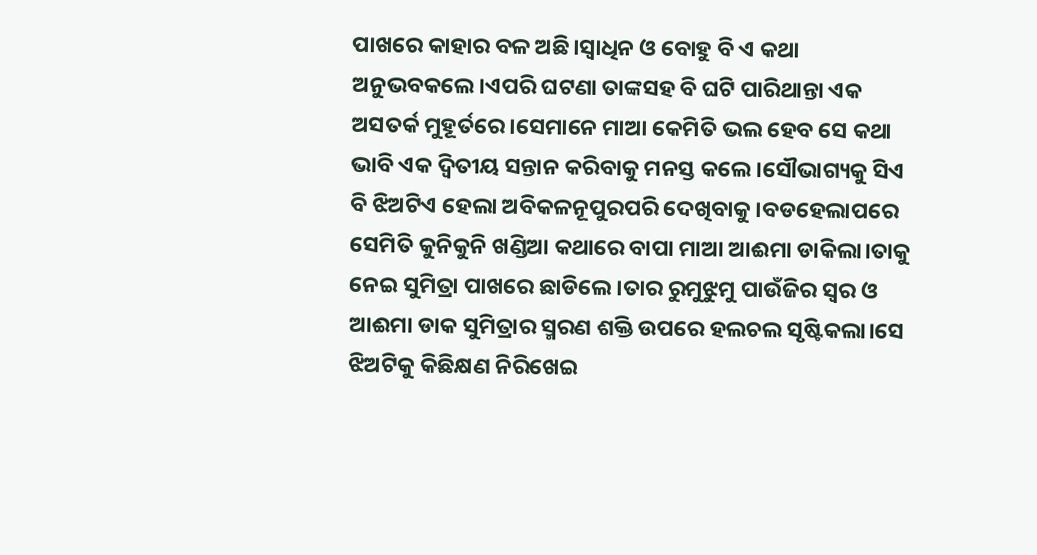ପାଖରେ କାହାର ବଳ ଅଛି।ସ୍ବାଧିନ ଓ ବୋହୁ ବି ଏ କଥା ଅନୁଭବକଲେ।ଏପରି ଘଟଣା ତାଙ୍କସହ ବି ଘଟି ପାରିଥାନ୍ତା ଏକ ଅସତର୍କ ମୁହୂର୍ତରେ।ସେମାନେ ମାଆ କେମିତି ଭଲ ହେବ ସେ କଥା ଭାବି ଏକ ଦ୍ବିତୀୟ ସନ୍ତାନ କରିବାକୁ ମନସ୍ତ କଲେ।ସୌଭାଗ୍ୟକୁ ସିଏ ବି ଝିଅଟିଏ ହେଲା ଅବିକଳନୂପୁରପରି ଦେଖିବାକୁ।ବଡହେଲାପରେ ସେମିତି କୁନିକୁନି ଖଣ୍ଡିଆ କଥାରେ ବାପା ମାଆ ଆଈମା ଡାକିଲା।ତାକୁ ନେଇ ସୁମିତ୍ରା ପାଖରେ ଛାଡିଲେ।ତାର ରୁମୁଝୁମୁ ପାଉଁଜିର ସ୍ବର ଓ ଆଈମା ଡାକ ସୁମିତ୍ରାର ସ୍ମରଣ ଶକ୍ତି ଉପରେ ହଲଚଲ ସୃଷ୍ଟିକଲା।ସେ ଝିଅଟିକୁ କିଛିକ୍ଷଣ ନିରିଖେଇ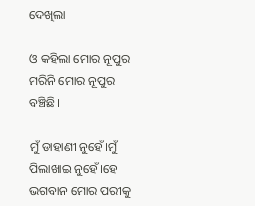ଦେଖିଲା

ଓ କହିଲା ମୋର ନୂପୁର ମରିନି ମୋର ନୂପୁର ବଞ୍ଚିଛି।

ମୁଁ ଡାହାଣୀ ନୁହେଁ।ମୁଁ ପିଲାଖାଇ ନୁହେଁ।ହେ ଭଗବାନ ମୋର ପରୀକୁ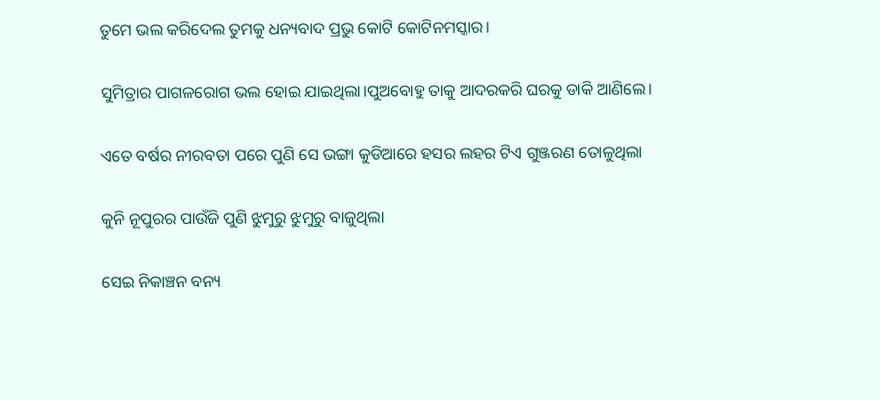ତୁମେ ଭଲ କରିଦେଲ ତୁମକୁ ଧନ୍ୟବାଦ ପ୍ରଭୁ କୋଟି କୋଟିନମସ୍କାର।

ସୁମିତ୍ରାର ପାଗଳରୋଗ ଭଲ ହୋଇ ଯାଇଥିଲା।ପୁଅବୋହୁ ତାକୁ ଆଦରକରି ଘରକୁ ଡାକି ଆଣିଲେ।

ଏତେ ବର୍ଷର ନୀରବତା ପରେ ପୁଣି ସେ ଭଙ୍ଗା କୁଡିଆରେ ହସର ଲହର ଟିଏ ଗୁଞ୍ଜରଣ ତୋଳୁଥିଲା

କୁନି ନୂପୁରର ପାଉଁଜି ପୁଣି ଝୁମୁରୁ ଝୁମୁରୁ ବାଜୁଥିଲା

ସେଇ ନିକାଞ୍ଚନ ବନ୍ୟ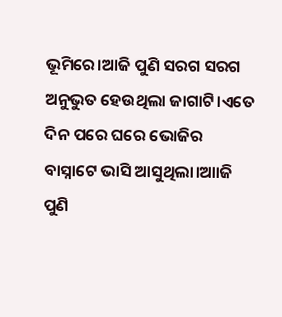ଭୂମିରେ।ଆଜି ପୁଣି ସରଗ ସରଗ ଅନୁଭୁତ ହେଉଥିଲା ଜାଗାଟି।ଏତେ ଦିନ ପରେ ଘରେ ଭୋଜିର  ବାସ୍ନାଟେ ଭାସି ଆସୁଥିଲା।ଆାଜି ପୁଣି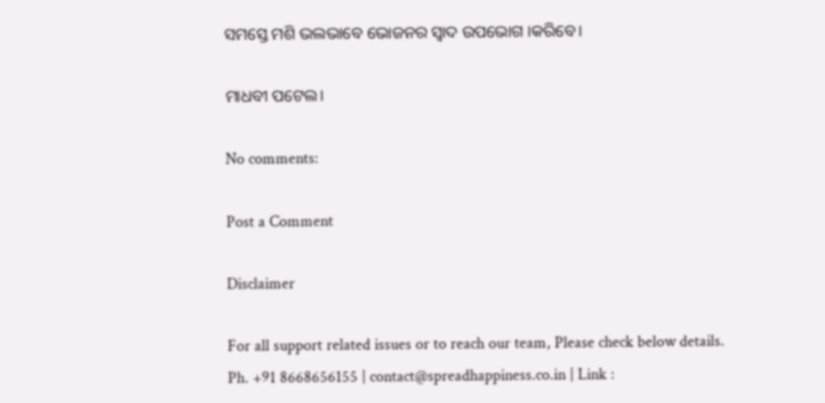ସମସ୍ତେ ମଶି ଭଲଭାବେ ଭୋଜନର ସ୍ବାଦ ଉପଭୋଗ ।କରିବେ।

ମାଧବୀ ପଟେଲ।

No comments:

Post a Comment

Disclaimer

For all support related issues or to reach our team, Please check below details.
Ph. +91 8668656155 | contact@spreadhappiness.co.in | Link :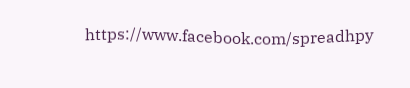https://www.facebook.com/spreadhpy